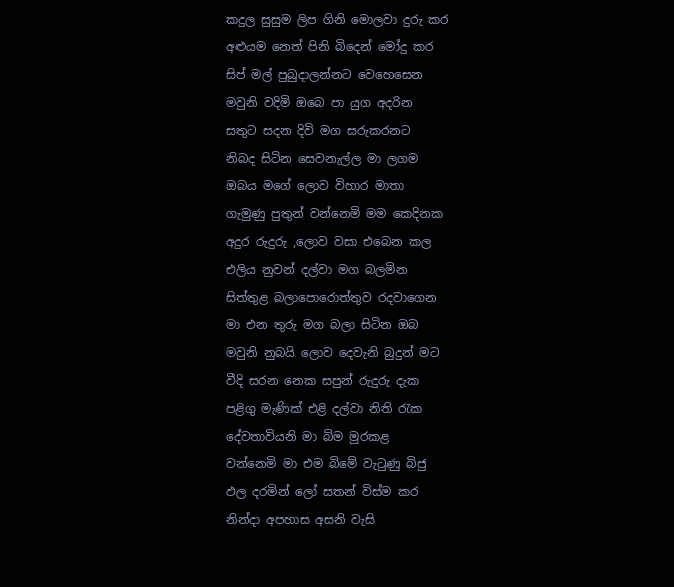කදුල සුසුම ලිප ගිනි මොලවා දුරු කර
අළුයම නෙත් පිනි බිදෙන් මෝදු කර
සිප් මල් පුබුදාලන්නට වෙහෙසෙන
මවුනි වදිමි ඔබෙ පා යුග අදරින
සතුට සදන දිවි මග සරුකරනට
නිබද සිටින සෙවනැල්ල මා ලගම
ඔබය මගේ ලොව විහාර මාතා
ගැමුණු පුතුන් වන්නෙමි මම කෙදිනක
අදුර රුදුරු ,ලොව වසා එබෙන කල
එලිය නුවන් දල්වා මග බලමින
සිත්තුළ බලාපොරොත්තුව රදවාගෙන
මා එන තුරු මග බලා සිටින ඔබ
මවුනි නුබයි ලොව දෙවැනි බුදුන් මට
වීදි සරන නෙක සපුන් රුදුරු දැක
පළිගු මැණික් එළි දල්වා නිති රැක
දේවතාවියනි මා බිම මුරකළ
වන්නෙමි මා එම බිමේ වැටුණු බිජු
ඵල දරමින් ලෝ සතන් විස්ම කර
නින්දා අපහාස අසනි වැසි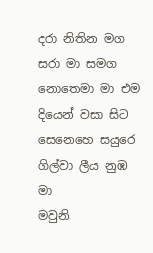දරා නිතින මග සරා මා සමග
නොතෙමා මා එම දියෙන් වසා සිට
සෙනෙහෙ සයුරෙ ගිල්වා ලීය නුඹ මා
මවුනි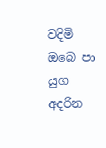වදිමි ඔබෙ පා යුග අදරින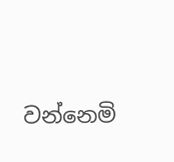වන්නෙමි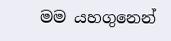මම යහගුනෙන්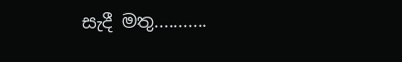සැදී මතු...........